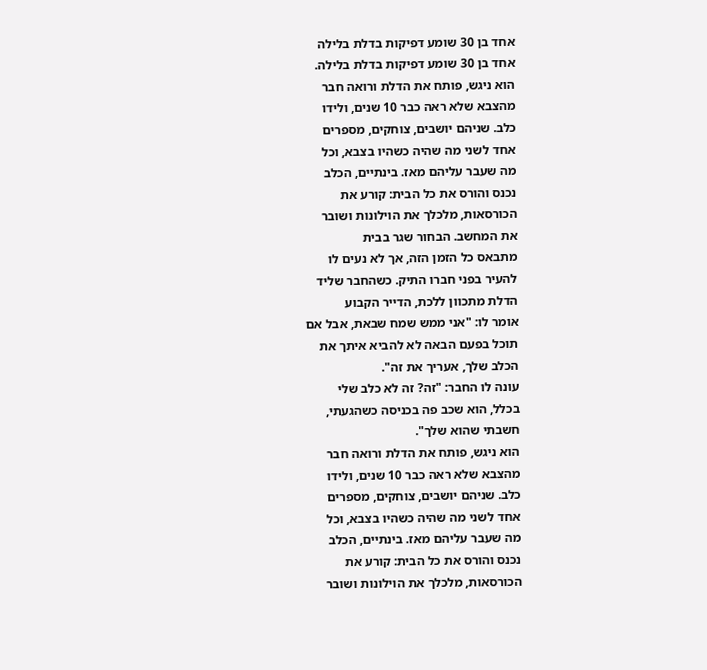אחד בן 30 שומע דפיקות בדלת בלילה
אחד בן 30 שומע דפיקות בדלת בלילה.
הוא ניגש, פותח את הדלת ורואה חבר
מהצבא שלא ראה כבר 10 שנים, ולידו
כלב. שניהם יושבים, צוחקים, מספרים
אחד לשני מה שהיה כשהיו בצבא, וכל
מה שעבר עליהם מאז. בינתיים, הכלב
נכנס והורס את כל הבית: קורע את
הכורסאות, מלכלך את הוילונות ושובר
את המחשב. הבחור שגר בבית
מתבאס כל הזמן הזה, אך לא נעים לו
להעיר בפני חברו התיק. כשהחבר שליד
הדלת מתכוון ללכת, הדייר הקבוע
אומר לו: "אני ממש שמח שבאת, אבל אם
תוכל בפעם הבאה לא להביא איתך את
הכלב שלך, אעריך את זה".
עונה לו החבר: "זה? זה לא כלב שלי
בכלל, הוא שכב פה בכניסה כשהגעתי,
חשבתי שהוא שלך".
הוא ניגש, פותח את הדלת ורואה חבר
מהצבא שלא ראה כבר 10 שנים, ולידו
כלב. שניהם יושבים, צוחקים, מספרים
אחד לשני מה שהיה כשהיו בצבא, וכל
מה שעבר עליהם מאז. בינתיים, הכלב
נכנס והורס את כל הבית: קורע את
הכורסאות, מלכלך את הוילונות ושובר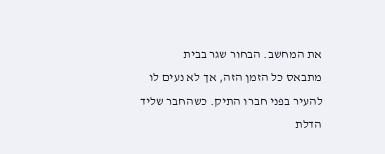את המחשב. הבחור שגר בבית
מתבאס כל הזמן הזה, אך לא נעים לו
להעיר בפני חברו התיק. כשהחבר שליד
הדלת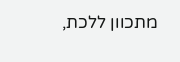מתכוון ללכת,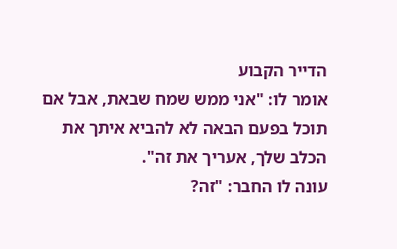הדייר הקבוע
אומר לו: "אני ממש שמח שבאת, אבל אם
תוכל בפעם הבאה לא להביא איתך את
הכלב שלך, אעריך את זה".
עונה לו החבר: "זה?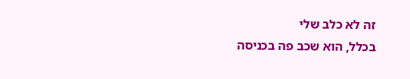זה לא כלב שלי
בכלל, הוא שכב פה בכניסה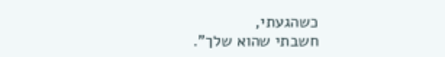כשהגעתי,
חשבתי שהוא שלך".